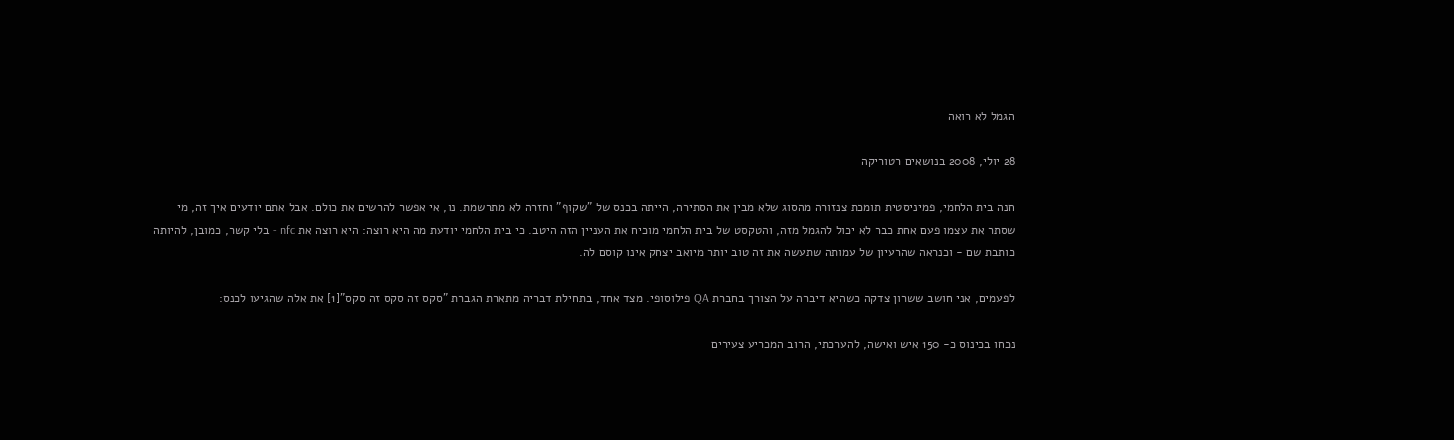הגמל לא רואה

28 יולי, 2008 בנושאים רטוריקה

חנה בית הלחמי, פמיניסטית תומכת צנזורה מהסוג שלא מבין את הסתירה, הייתה בכנס של "שקוף" וחזרה לא מתרשמת. נו, אי אפשר להרשים את כולם. אבל אתם יודעים איך זה, מי שסתר את עצמו פעם אחת כבר לא יכול להגמל מזה, והטקסט של בית הלחמי מוכיח את העניין הזה היטב. כי בית הלחמי יודעת מה היא רוצה: היא רוצה את nfc - בלי קשר, כמובן, להיותה כותבת שם - וכנראה שהרעיון של עמותה שתעשה את זה טוב יותר מיואב יצחק אינו קוסם לה.

לפעמים, אני חושב ששרון צדקה כשהיא דיברה על הצורך בחברת QA פילוסופי. מצד אחד, בתחילת דבריה מתארת הגברת "סקס זה סקס זה סקס"[1] את אלה שהגיעו לכנס:

נכחו בכינוס כ- 150 איש ואישה, להערכתי, הרוב המכריע צעירים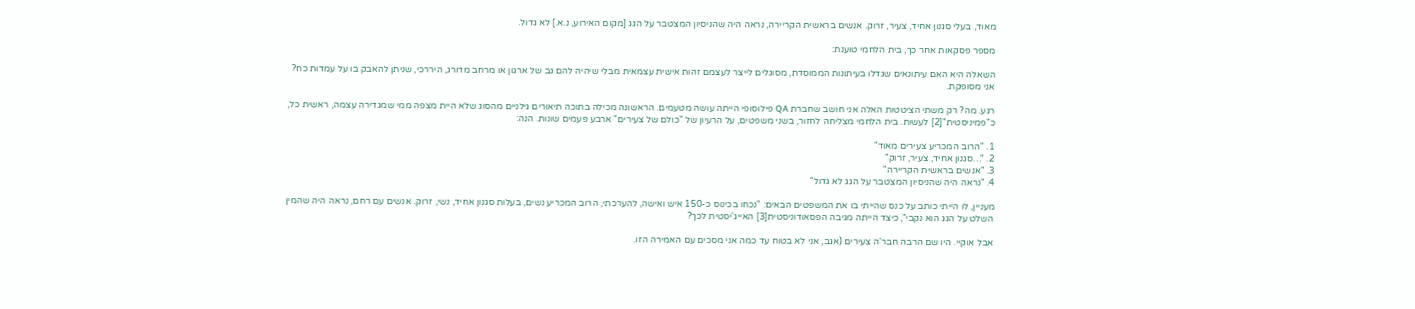מאוד, בעלי סגנון אחיד, צעיר, זרוק. אנשים בראשית הקריירה, נראה היה שהניסיון המצטבר על הגג [מקום האירוע, נ.א.] לא גדול.

מספר פסקאות אחר כך, בית הלחמי טוענת:

השאלה היא האם עיתונאים שגדלו בעיתונות הממוסדת, מסוגלים לייצר לעצמם זהות אישית עצמאית מבלי שיהיה להם גב של ארגון או מרחב מדורג, היררכי, שניתן להאבק בו על עמדות כח? אני מסופקת.

רגע. מה? רק משתי הציטטות האלה אני חושב שחברת QA פילוסופי הייתה עושה מטעמים. הראשונה מכילה בתוכה תיאורים גילניים מהסוג שלא היית מצפה ממי שמגדירה עצמה, ראשית כל, כ"פמיניסטית"[2] לעשות. בית הלחמי מצליחה לחזור, בשני משפטים, על הרעיון של "כולם של צעירים" ארבע פעמים שונות. הנה:

1. "הרוב המכריע צעירים מאוד"
2. "…סגנון אחיד, צעיר, זרוק"
3. "אנשים בראשית הקריירה"
4. "נראה היה שהניסיון המצטבר על הגג לא גדול"

מעניין, לו הייתי כותב על כנס שהייתי בו את המשפטים הבאים: "נכחו בכינוס כ-150 איש ואישה, להערכתי, הרוב המכריע נשים, בעלות סגנון אחיד, נשי, זרוק. אנשים עם רחם, נראה היה שהמין השלט על הגג הוא נקבי", כיצד הייתה מגיבה הפסאודוניסטית[3] האייג'יסטית לכך?

אבל אוקיי. היו שם הרבה חבר'ה צעירים (אגב, אני לא בטוח עד כמה אני מסכים עם האמירה הזו.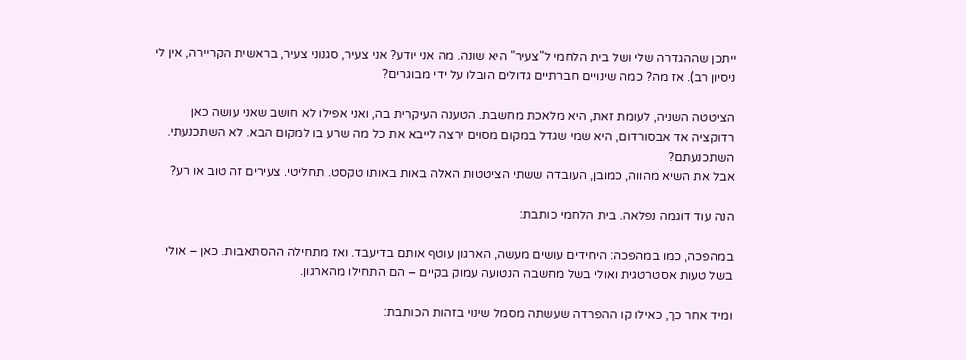ייתכן שההגדרה שלי ושל בית הלחמי ל"צעיר" היא שונה. מה אני יודע? אני צעיר, סגנוני צעיר, בראשית הקריירה, אין לי ניסיון רב). אז מה? כמה שינויים חברתיים גדולים הובלו על ידי מבוגרים?

הציטטה השניה, לעומת זאת, היא מלאכת מחשבת. הטענה העיקרית בה, ואני אפילו לא חושב שאני עושה כאן רדוקציה אד אבסורדום, היא שמי שגדל במקום מסוים ירצה לייבא את כל מה שרע בו למקום הבא. לא השתכנעתי. השתכנעתם?
אבל את השיא מהווה, כמובן, העובדה ששתי הציטטות האלה באות באותו טקסט. תחליטי. צעירים זה טוב או רע?

הנה עוד דוגמה נפלאה. בית הלחמי כותבת:

במהפכה, כמו במהפכה: היחידים עושים מעשה, הארגון עוטף אותם בדיעבד. ואז מתחילה ההסתאבות. כאן – אולי בשל טעות אסטרטגית ואולי בשל מחשבה הנטועה עמוק בקיים – הם התחילו מהארגון.

ומיד אחר כך, כאילו קו ההפרדה שעשתה מסמל שינוי בזהות הכותבת: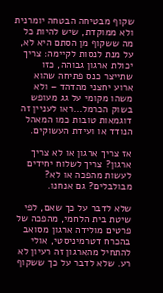שקוף מבטיחה הבטחה יומרנית ולא ממוקדת, שיש להיות כל מה ששקוף מן הסתם היא לא, על מנת לנסות לקיימה: צריך יכולת ארגון גבוהה, כזו שתייצר כנס פתיחה שהוא ארוע יחצני מהדהד – ולא משהו מקומי על גג מעופש בשוק הכרמל…ראו לעניין זה דוגמאות טובות כמו המאהל הנודד או ועידת העשוקים.

אז צריך ארגון או לא צריך ארגון? צריך לשלוח יחידים לעשות מהפכה או לא? מבולבלים? גם אנחנו.

שלא לדבר על כך שאם, לפי שיטת בית הלחמי, מהפכה של פרטים מולידה ארגון מסואב בהכרח דטרמיניסטי, אולי להתחיל מהארגון זה רעיון לא רע. שלא לדבר על כך ששקוף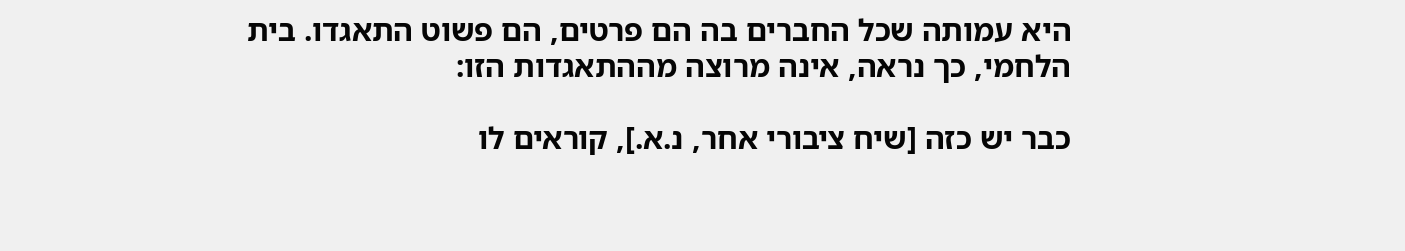היא עמותה שכל החברים בה הם פרטים, הם פשוט התאגדו. בית הלחמי, כך נראה, אינה מרוצה מההתאגדות הזו:

כבר יש כזה [שיח ציבורי אחר, נ.א.], קוראים לו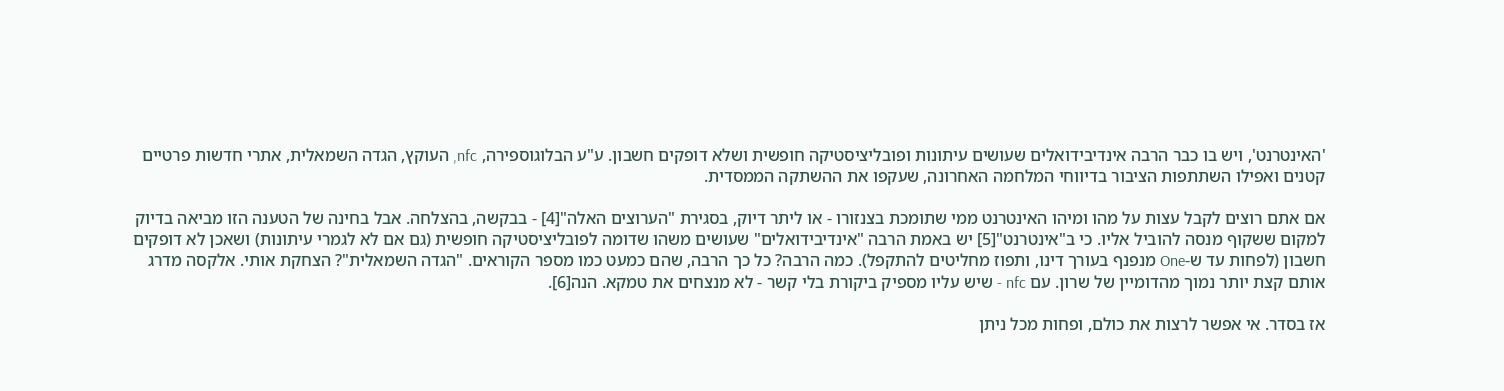'האינטרנט', ויש בו כבר הרבה אינדיבידואלים שעושים עיתונות ופובליציסטיקה חופשית ושלא דופקים חשבון. ע"ע הבלוגוספירה, nfc, העוקץ, הגדה השמאלית, אתרי חדשות פרטיים קטנים ואפילו השתתפות הציבור בדיווחי המלחמה האחרונה, שעקפו את ההשתקה הממסדית.

אם אתם רוצים לקבל עצות על מהו ומיהו האינטרנט ממי שתומכת בצנזורו - או ליתר דיוק, בסגירת "הערוצים האלה"[4] - בבקשה, בהצלחה. אבל בחינה של הטענה הזו מביאה בדיוק למקום ששקוף מנסה להוביל אליו. כי ב"אינטרנט"[5] יש באמת הרבה "אינדיבידואלים" שעושים משהו שדומה לפובליציסטיקה חופשית (גם אם לא לגמרי עיתונות) ושאכן לא דופקים חשבון (לפחות עד ש-One מנפנף בעורך דינו, ותפוז מחליטים להתקפל). כמה הרבה? כל כך הרבה, שהם כמעט כמו מספר הקוראים. "הגדה השמאלית"? הצחקת אותי. אלקסה מדרג אותם קצת יותר נמוך מהדומיין של שרון. עם nfc - שיש עליו מספיק ביקורת בלי קשר - לא מנצחים את טמקא. הנה[6].

אז בסדר. אי אפשר לרצות את כולם, ופחות מכל ניתן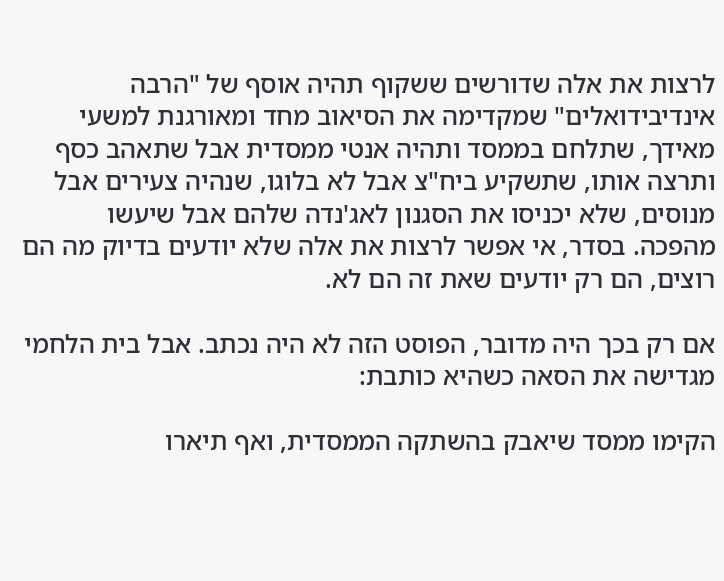לרצות את אלה שדורשים ששקוף תהיה אוסף של "הרבה אינדיבידואלים" שמקדימה את הסיאוב מחד ומאורגנת למשעי מאידך, שתלחם בממסד ותהיה אנטי ממסדית אבל שתאהב כסף ותרצה אותו, שתשקיע ביח"צ אבל לא בלוגו, שנהיה צעירים אבל מנוסים, שלא יכניסו את הסגנון לאג'נדה שלהם אבל שיעשו מהפכה. בסדר, אי אפשר לרצות את אלה שלא יודעים בדיוק מה הם רוצים, הם רק יודעים שאת זה הם לא.

אם רק בכך היה מדובר, הפוסט הזה לא היה נכתב. אבל בית הלחמי מגדישה את הסאה כשהיא כותבת:

הקימו ממסד שיאבק בהשתקה הממסדית, ואף תיארו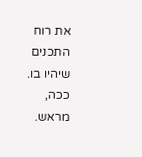את רוח התכנים שיהיו בו. ככה, מראש.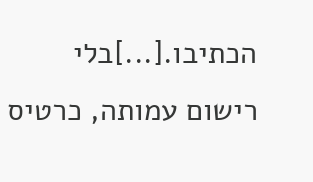הכתיבו.[...]בלי רישום עמותה, כרטיס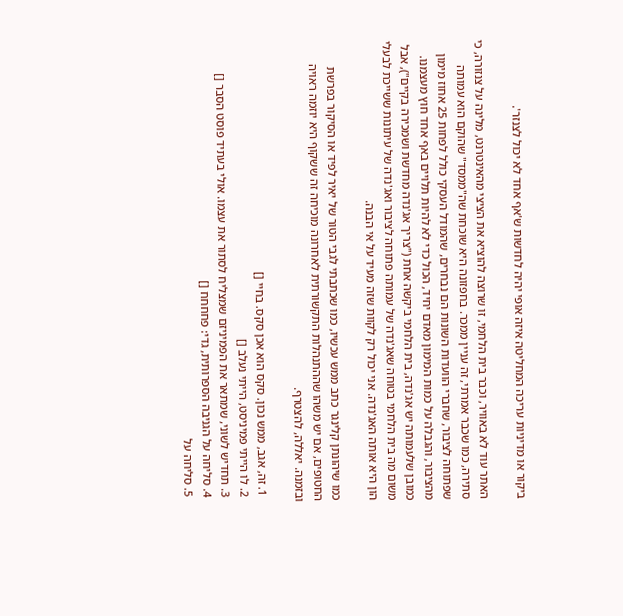ביקור או מדיניות עריכה המחליטה איזה אופי יהיה לחדשות ש'אף אחד לא יכול לצנזר'.

האתר עוד לא באוויר, וכבר בית הלחמי, זו שרוצה להוציא את הציצי מהאינטרנט, מלינה על צנזורה, כי סתירה, כמו שכבר אמרתי, זה עניין ממכר. בחפזונה היא שוכחת שה"ממסד" שהוקם הוא עמותה שפתוחה לציבור, שחברי הוועדות השונות הם נבחרים, שהמודל העסקי כולל לפחות 25 אחוז מימון מהציבור, והגבלה על כמות המימון מאדם יחיד, הכול כדי לא להיות תלויים באף אחד חוץ מעצמנו. כמובן שלעמותה יש אג'נדה, בית הלחמי ביקשה אחת ("צריך אג'נדה מחדשת ושמכירה בקיים"), אבל משום מה בית הלחמי בטוחה שאג'נדה של עמותה פתוחה לציבור ואג'נדה של עיתונות ששייכת לבעלי הון היא אותה האג'נדה. אני יכול רק לקוות שזה מעיד על אי הבנה.

כמו שיהונתן קלינגר כתב ממש עכשיו, כמו שכתבתי לגבי הטור של יאיר לפיד או הסיקור בפרשת החטופים, אם יש משהו שההתנהלות התקשורתית לאחרונה מוכיחה זה ששקוף היא יוזמה ראויה ובזמנה. יאללה, להצטרף.

  1. זה, אגב, ממש נכון. סקס הוא אכן סקס. בחיי []
  2. לו הייתי פמיניסט, הייתי נעלב []
  3. תחדיש לשוני, שמתאר את הפמיניזם שמצליח לסתור את עצמו. אולי בעתיד פוסט הסבר []
  4. סליחה על הגניבה הספרותית, גדי: פחחחח []
  5. סליחה על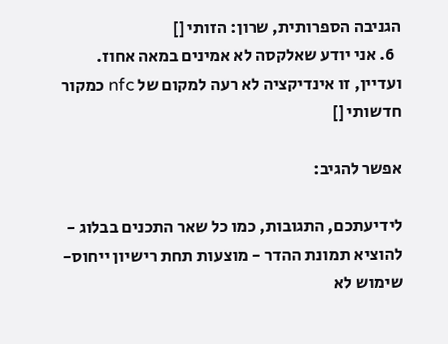הגניבה הספרותית, שרון: הזותי []
  6. אני יודע שאלקסה לא אמינים במאה אחוז. ועדיין, זו אינדיקציה לא רעה למקום של nfc כמקור חדשותי []

אפשר להגיב:

לידיעתכם, התגובות, כמו כל שאר התכנים בבלוג - להוציא תמונת ההדר - מוצעות תחת רישיון ייחוס-שימוש לא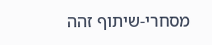מסחרי-שיתוף זהה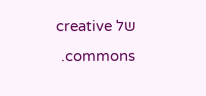של creative commons.